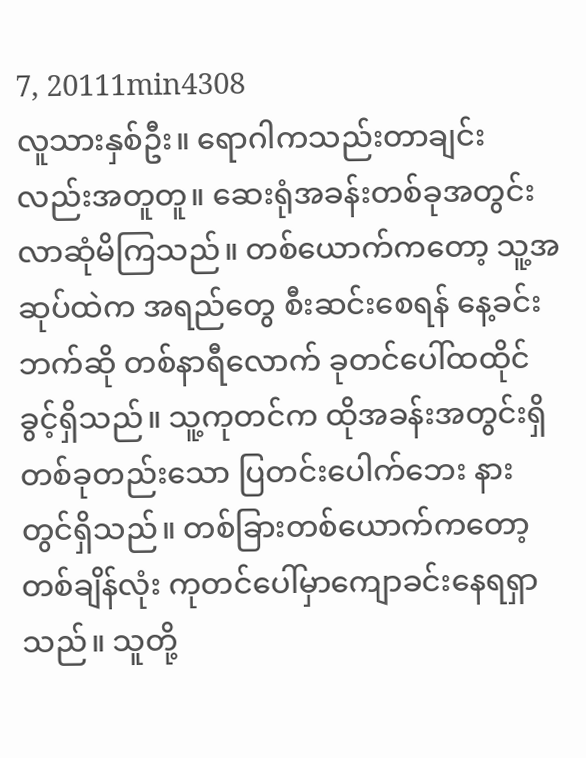7, 20111min4308
လူသားနှစ်ဦး။ ရောဂါကသည်းတာချင်းလည်းအတူတူ။ ဆေးရုံအခန်းတစ်ခုအတွင်းလာဆုံမိကြသည်။ တစ်ယောက်ကတော့ သူ့အဆုပ်ထဲက အရည်တွေ စီးဆင်းစေရန် နေ့ခင်းဘက်ဆို တစ်နာရီလောက် ခုတင်ပေါ်ထထိုင်ခွင့်ရှိသည်။ သူ့ကုတင်က ထိုအခန်းအတွင်းရှိတစ်ခုတည်းသော ပြတင်းပေါက်ဘေး နားတွင်ရှိသည်။ တစ်ခြားတစ်ယောက်ကတော့ တစ်ချိန်လုံး ကုတင်ပေါ်မှာကျောခင်းနေရရှာသည်။ သူတို့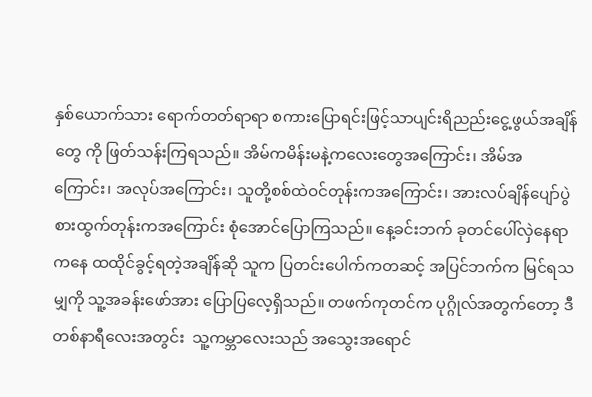နှစ်ယောက်သား ရောက်တတ်ရာရာ စကားပြောရင်းဖြင့်သာပျင်းရိညည်းငွေ့ဖွယ်အချိန်တွေ ကို ဖြတ်သန်းကြရသည်။ အိမ်ကမိန်းမနဲ့ကလေးတွေအကြောင်း၊ အိမ်အကြောင်း၊ အလုပ်အကြောင်း၊ သူတို့စစ်ထဲဝင်တုန်းကအကြောင်း၊ အားလပ်ချိန်ပျော်ပွဲစားထွက်တုန်းကအကြောင်း စုံအောင်ပြောကြသည်။ နေ့ခင်းဘက် ခုတင်ပေါ်လှဲနေရာကနေ ထထိုင်ခွင့်ရတဲ့အချိန်ဆို သူက ပြတင်းပေါက်ကတဆင့် အပြင်ဘက်က မြင်ရသမျှကို သူ့အခန်းဖော်အား ပြောပြလေ့ရှိသည်။ တဖက်ကုတင်က ပုဂ္ဂိုလ်အတွက်တော့ ဒီတစ်နာရီလေးအတွင်း  သူ့ကမ္ဘာလေးသည် အသွေးအရောင်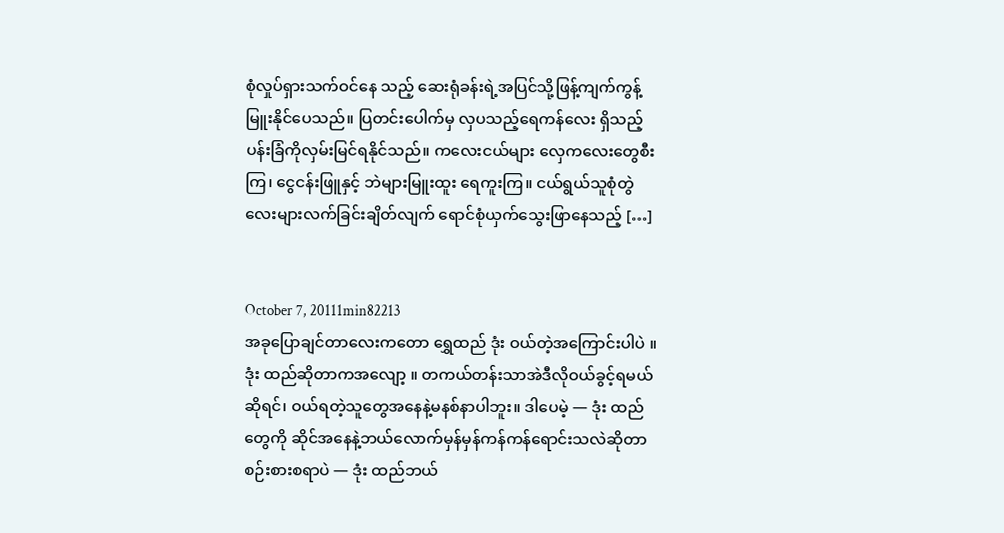စုံလှုပ်ရှားသက်ဝင်နေ သည့် ဆေးရုံခန်းရဲ့အပြင်သို့ဖြန့်ကျက်ကွန့်မြူးနိုင်ပေသည်။ ပြတင်းပေါက်မှ လှပသည့်ရေကန်လေး ရှိသည့် ပန်းခြံကိုလှမ်းမြင်ရနိုင်သည်။ ကလေးငယ်များ လှေကလေးတွေစီးကြ၊ ငွေငန်းဖြူနှင့် ဘဲများမြူးထူး ရေကူးကြ။ ငယ်ရွယ်သူစုံတွဲလေးများလက်ခြင်းချိတ်လျက် ရောင်စုံယှက်သွေးဖြာနေသည့် […]


October 7, 20111min82213
အခုပြောချင်တာလေးကတော ရွှေထည် ဒုံး ဝယ်တဲ့အကြောင်းပါပဲ ။ ဒုံး ထည်ဆိုတာကအလျော့ ။ တကယ်တန်းသာအဲဒီလိုဝယ်ခွင့်ရမယ်ဆိုရင်၊ ဝယ်ရတဲ့သူတွေအနေနဲ့မနစ်နာပါဘူး။ ဒါပေမဲ့ — ဒုံး ထည်တွေကို ဆိုင်အနေနဲ့ဘယ်လောက်မှန်မှန်ကန်ကန်ရောင်းသလဲဆိုတာစဉ်းစားစရာပဲ — ဒုံး ထည်ဘယ်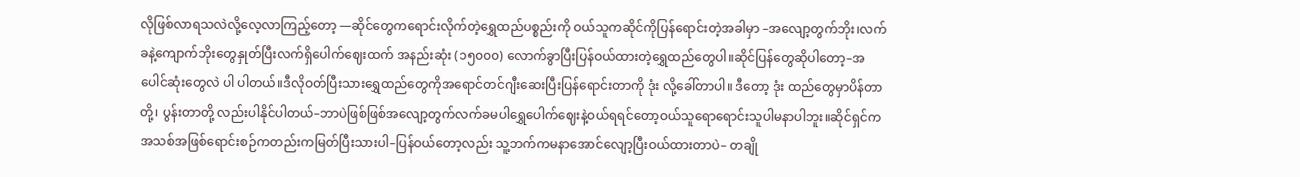လိုဖြစ်လာရသလဲလို့လေ့လာကြည့်တော့ —ဆိုင်တွေကရောင်းလိုက်တဲ့ရွှေထည်ပစ္စည်းကို ဝယ်သူကဆိုင်ကိုပြန်ရောင်းတဲ့အခါမှာ –အလျော့တွက်ဘိုး၊လက်ခနဲ့ကျောက်ဘိုးတွေနှုတ်ပြီးလက်ရှိပေါက်ဈေးထက် အနည်းဆုံး (၁၅၀၀၀) လောက်ခွာပြီးပြန်ဝယ်ထားတဲ့ရွှေထည်တွေပါ။ဆိုင်ပြန်တွေဆိုပါတော့–အပေါင်ဆုံးတွေလဲ ပါ ပါတယ်။ဒီလိုဝတ်ပြီးသားရွှေထည်တွေကိုအရောင်တင်ဂျီးဆေးပြီးပြန်ရောင်းတာကို ဒုံး လို့ခေါ်တာပါ။ ဒီတော့ ဒုံး ထည်တွေမှာပိန်တာတို့၊ ပွန်းတာတို့ လည်းပါနိုင်ပါတယ်–ဘာပဲဖြစ်ဖြစ်အလျော့တွက်လက်ခမပါရွှေပေါက်ဈေးနဲ့ဝယ်ရရင်တော့ဝယ်သူရောရောင်းသူပါမနာပါဘူး။ဆိုင်ရှင်ကအသစ်အဖြစ်ရောင်းစဉ်ကတည်းကမြတ်ပြီးသားပါ–ပြန်ဝယ်တော့လည်း သူ့ဘက်ကမနာအောင်လျော့ပြီးဝယ်ထားတာပဲ– တချို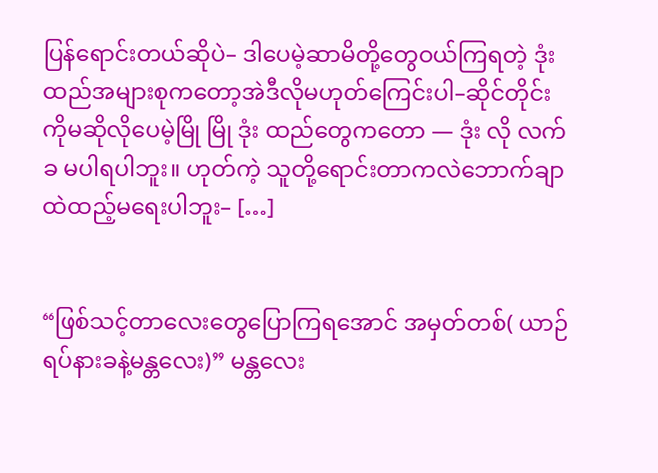ပြန်ရောင်းတယ်ဆိုပဲ– ဒါပေမဲ့ဆာမိတို့တွေဝယ်ကြရတဲ့ ဒုံး ထည်အများစုကတော့အဲဒီလိုမဟုတ်ကြေင်းပါ–ဆိုင်တိုင်းကိုမဆိုလိုပေမဲ့မြို မြို ဒုံး ထည်တွေကတော — ဒုံး လို လက်ခ မပါရပါဘူး။ ဟုတ်ကဲ့ သူတို့ရောင်းတာကလဲဘောက်ချာထဲထည့်မရေးပါဘူး– […]


“ဖြစ်သင့်တာလေးတွေပြောကြရအောင် အမှတ်တစ်( ယာဉ်ရပ်နားခနဲ့မန္တလေး)” မန္တလေး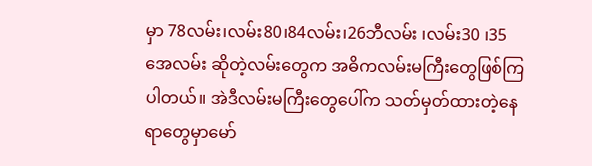မှာ 78လမ်း၊လမ်း80၊84လမ်း၊26ဘီလမ်း ၊လမ်း30 ၊35အေလမ်း ဆိုတဲ့လမ်းတွေက အဓိကလမ်းမကြီးတွေဖြစ်ကြပါတယ်။ အဲဒီလမ်းမကြီးတွေပေါ်က သတ်မှတ်ထားတဲ့နေရာတွေမှာမော်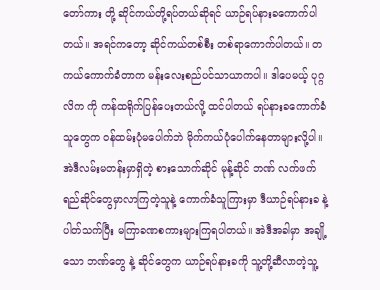တော်ကား တို့ ဆိုင်ကယ်တို့ရပ်တယ်ဆိုရင် ယာဉ်ရပ်နားခကောက်ပါတယ်။ အရင်ကတော့ ဆိုင်ကယ်တစ်စီး တစ်ရာကောက်ပါတယ်။ တကယ်ကောက်ခံတာက မန်းလေးစည်ပင်သာယာကပါ။ ဒါပေမယ့် ပုဂ္ဂလိက ကို ကန်ထရိုက်ပြန်ပေးတယ်လို့ ထင်ပါတယ် ရပ်နားခကောက်ခံသူတွေက ဝန်ထမ်းပုံမပေါက်ဘဲ မိုက်ကယ်ပုံပေါက်နေတာများလို့ပါ။ အဲဒီလမ်းမတန်းမှာရှိတဲ့ စားသောက်ဆိုင် မုန့်ဆိုင် ဘဏ် လက်ဖက်ရည်ဆိုင်တွေမှာလာကြတဲ့သူနဲ့ ကောက်ခံသူကြားမှာ ဒီယာဉ်ရပ်နားခ နဲ့ပါတ်သက်ပြီး မကြာခဏစကားများကြရပါတယ်။ အဲဒီအခါမှာ အချို့သော ဘဏ်တွေ နဲ့ ဆိုင်တွေက ယာဉ်ရပ်နားခကို သူ့တို့ဆီလာတဲ့သူ့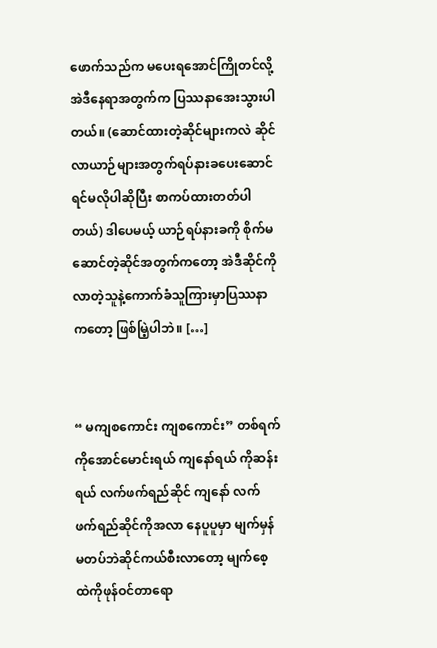ဖောက်သည်က မပေးရအောင်ကြိုတင်လို့ အဲဒီနေရာအတွက်က ပြဿနာအေးသွားပါတယ်။ (ဆောင်ထားတဲ့ဆိုင်များကလဲ ဆိုင်လာယာဉ်များအတွက်ရပ်နားခပေးဆောင်ရင်မလိုပါဆိုပြီး စာကပ်ထားတတ်ပါတယ်) ဒါပေမယ့် ယာဉ်ရပ်နားခကို စိုက်မဆောင်တဲ့ဆိုင်အတွက်ကတော့ အဲဒီဆိုင်ကိုလာတဲ့သူနဲ့ကောက်ခံသူကြားမှာပြဿနာကတော့ ဖြစ်မြဲ့ပါဘဲ။ […]


“ မကျစကောင်း ကျစကောင်း” တစ်ရက် ကိုအောင်မောင်းရယ် ကျနော်ရယ် ကိုဆန်းရယ် လက်ဖက်ရည်ဆိုင် ကျနော် လက်ဖက်ရည်ဆိုင်ကိုအလာ နေပူပူမှာ မျက်မှန်မတပ်ဘဲဆိုင်ကယ်စီးလာတော့ မျက်စေ့ထဲကိုဖုန်ဝင်တာရော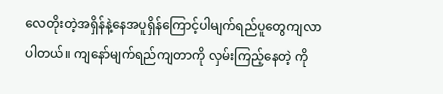လေတိုးတဲ့အရှိန်နဲ့နေအပူရှိန်ကြောင့်ပါမျက်ရည်ပူတွေကျလာပါတယ်။ ကျနော်မျက်ရည်ကျတာကို လှမ်းကြည့်နေတဲ့ ကို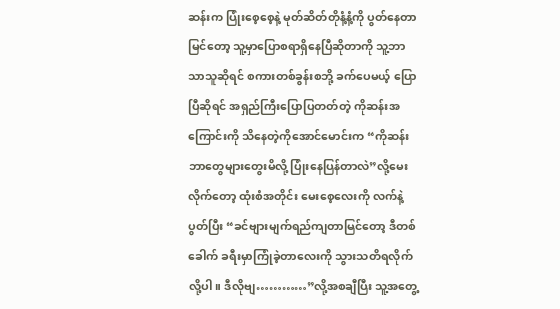ဆန်းက ပြုံးစေ့စေ့နဲ့ မုတ်ဆိတ်တိုနံ့နံ့ကို ပွတ်နေတာမြင်တော့ သူ့မှာပြောစရာရှိနေပြီဆိုတာကို သူ့ဘာသာသူဆိုရင် စကားတစ်ခွန်းစဘို့ ခက်ပေမယ့် ပြောပြီဆိုရင် အရှည်ကြီးပြောပြတတ်တဲ့ ကိုဆန်းအကြောင်းကို သိနေတဲ့ကိုအောင်မောင်းက “ကိုဆန်း ဘာတွေများတွေးမိလို့ ပြုံးနေပြန်တာလဲ”လို့မေးလိုက်တော့ ထုံးစံအတိုင်း မေးစေ့လေးကို လက်နဲ့ပွတ်ပြီး “ခင်ဗျားမျက်ရည်ကျတာမြင်တော့ ဒီတစ်ခေါက် ခရီးမှာကြုံခဲ့တာလေးကို သွားသတိရလိုက်လို့ပါ။ ဒီလိုဗျ…………”လို့အစချီပြီး သူ့အတွေ့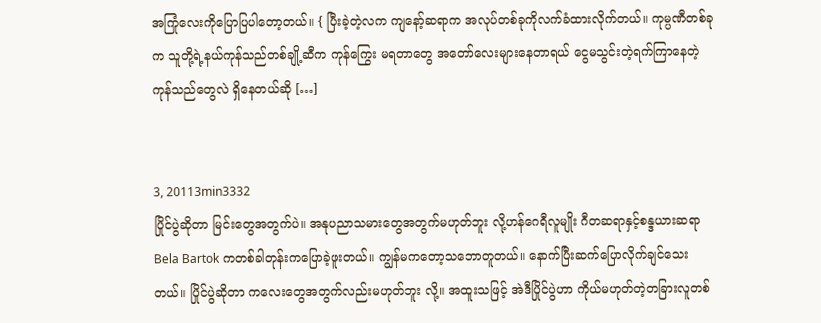အကြုံလေးကိုပြောပြပါတော့တယ်။ { ပြီးခဲ့တဲ့လက ကျနော့်ဆရာက အလုပ်တစ်ခုကိုလက်ခံထားလိုက်တယ်။ ကုမ္ပဏီတစ်ခုက သူတို့ရဲ့နယ်ကုန်သည်တစ်ချို့ဆီက ကုန်ကြွေး မရတာတွေ အတော်လေးများနေတာရယ် ငွေမသွင်းတဲ့ရက်ကြာနေတဲ့ ကုန်သည်တွေလဲ ရှိနေတယ်ဆို […]


3, 20113min3332
ပြိုင်ပွဲဆိုတာ မြင်းတွေအတွက်ပဲ။ အနုပညာသမားတွေအတွက်မဟုတ်ဘူး လို့ဟန်ဂေရီလူမျိုး ဂီတဆရာနှင့်စန္ဒယားဆရာ Bela Bartok ကတစ်ခါတုန်းကပြောခဲ့ဖူးတယ်။ ကျွန်မကတော့သဘောတူတယ်။ နောက်ပြီးဆက်ပြောလိုက်ချင်သေးတယ်။ ပြိုင်ပွဲဆိုတာ ကလေးတွေအတွက်လည်းမဟုတ်ဘူး လို့။ အထူးသဖြင့် အဲဒီပြိုင်ပွဲဟာ ကိုယ်မဟုတ်တဲ့တခြားလူတစ်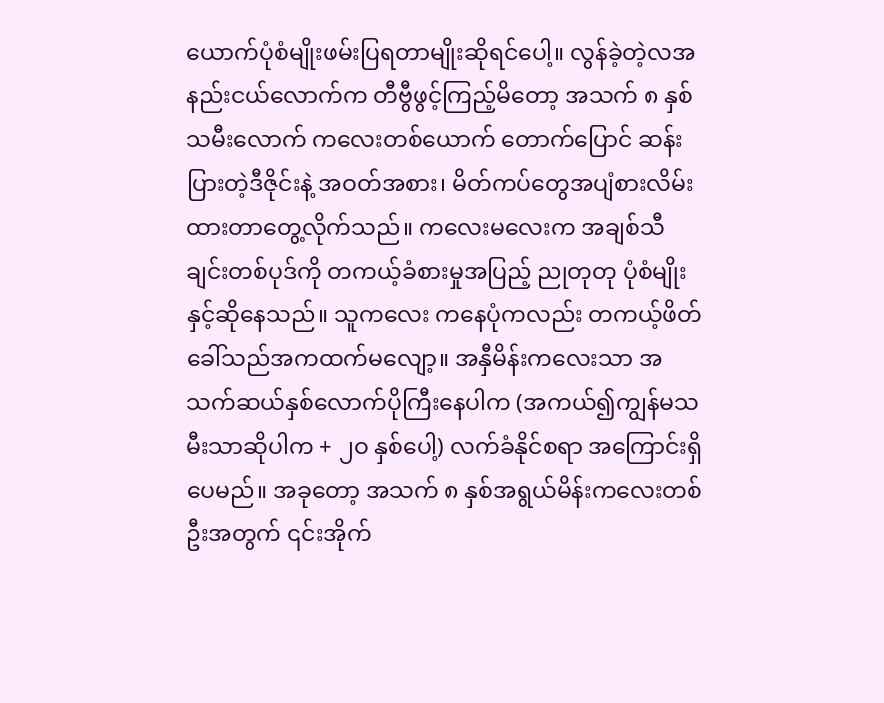ယောက်ပုံစံမျိုးဖမ်းပြရတာမျိုးဆိုရင်ပေါ့။ လွန်ခဲ့တဲ့လအနည်းငယ်လောက်က တီဗွီဖွင့်ကြည့်မိတော့ အသက် ၈ နှစ်သမီးလောက် ကလေးတစ်ယောက် တောက်ပြောင် ဆန်းပြားတဲ့ဒီဇိုင်းနဲ့ အဝတ်အစား၊ မိတ်ကပ်တွေအပျံစားလိမ်းထားတာတွေ့လိုက်သည်။ ကလေးမလေးက အချစ်သီချင်းတစ်ပုဒ်ကို တကယ့်ခံစားမှုအပြည့် ညုတုတု ပုံစံမျိုးနှင့်ဆိုနေသည်။ သူကလေး ကနေပုံကလည်း တကယ့်ဖိတ်ခေါ်သည်အကထက်မလျော့။ အနှီမိန်းကလေးသာ အသက်ဆယ်နှစ်လောက်ပိုကြီးနေပါက (အကယ်၍ကျွန်မသမီးသာဆိုပါက + ၂ဝ နှစ်ပေါ့) လက်ခံနိုင်စရာ အကြောင်းရှိပေမည်။ အခုတော့ အသက် ၈ နှစ်အရွယ်မိန်းကလေးတစ်ဦးအတွက် ၎င်းအိုက်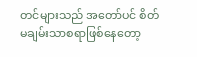တင်များသည် အတော်ပင် စိတ်မချမ်းသာစရာဖြစ်နေတော့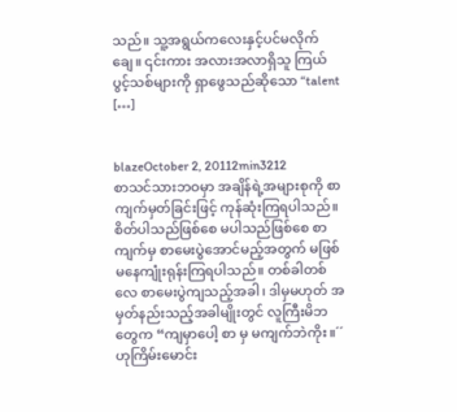သည်။ သူ့အရွယ်ကလေးနှင့်ပင်မလိုက်ချေ။ ၎င်းကား အလားအလာရှိသူ ကြယ်ပွင့်သစ်များကို ရှာဖွေသည်ဆိုသော “talent […]


blazeOctober 2, 20112min3212
စာသင်သားဘဝမှာ အချိန်ရဲ့အများစုကို စာကျက်မှတ်ခြင်းဖြင့် ကုန်ဆုံးကြရပါသည်။ စိတ်ပါသည်ဖြစ်စေ မပါသည်ဖြစ်စေ စာကျက်မှ စာမေးပွဲအောင်မည့်အတွက် မဖြစ်မနေကျုံးရုန်းကြရပါသည်။ တစ်ခါတစ်လေ စာမေးပွဲကျသည့်အခါ၊ ဒါမှမဟုတ် အမှတ်နည်းသည့်အခါမျိုးတွင် လူကြီးမိဘတွေက “ကျမှာပေါ့ စာ မှ မကျက်ဘဲကိုး။´´ ဟုကြိမ်းမောင်း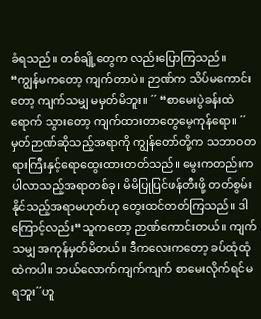ခံရသည်။ တစ်ချို့တွေက လည်းပြောကြသည်။ “ကျွန်မကတော့ ကျက်တာပဲ။ ဉာဏ်က သိပ်မကောင်းတော့ ကျက်သမျှ မမှတ်မိဘူး။ ´´ “စာမေးပွဲခန်းထဲရောက် သွားတော့ ကျက်ထားတာတွေမေ့ကုန်ရော။ ´´ မှတ်ဉာဏ်ဆိုသည့်အရာကို ကျွန်တော်တို့က သဘာဝတရားကြီးနှင့်ရောထွေးထားတတ်သည်။ မွေးကတည်းက ပါလာသည့်အရာတစ်ခု၊ မိမိပြုပြင်ဖန်တီးဖို့ တတ်စွမ်းနိုင်သည့်အရာမဟုတ်ဟု တွေးထင်တတ်ကြသည်။ ဒါကြောင့်လည်း“သူကတော့ ဉာဏ်ကောင်းတယ်။ ကျက်သမျှ အကုန်မှတ်မိတယ်။ ဒီကလေးကတော့ ခပ်ထုံထုံထဲကပါ။ ဘယ်လောက်ကျက်ကျက် စာမေးလိုက်ရင်မရဘူး´´ဟူ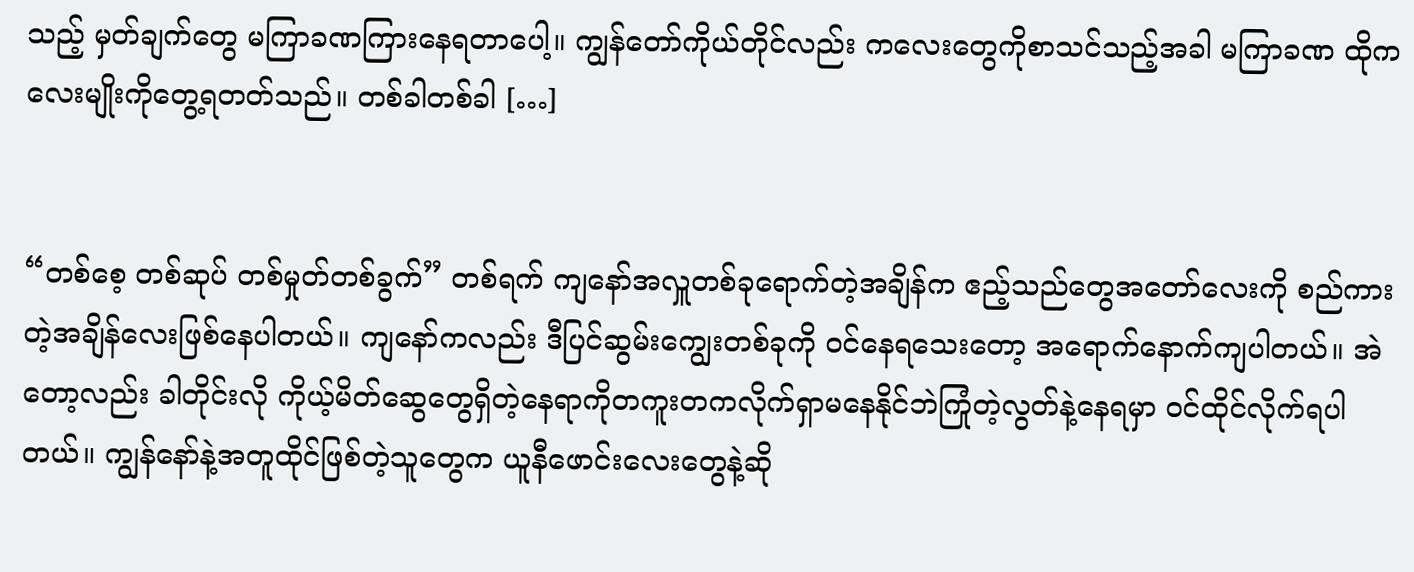သည့် မှတ်ချက်တွေ မကြာခဏကြားနေရတာပေါ့။ ကျွန်တော်ကိုယ်တိုင်လည်း ကလေးတွေကိုစာသင်သည့်အခါ မကြာခဏ ထိုကလေးမျိုးကိုတွေ့ရတတ်သည်။ တစ်ခါတစ်ခါ […]


“တစ်စေ့ တစ်ဆုပ် တစ်မှုတ်တစ်ခွက်” တစ်ရက် ကျနော်အလှူတစ်ခုရောက်တဲ့အချိန်က ဧည့်သည်တွေအတော်လေးကို စည်ကားတဲ့အချိန်လေးဖြစ်နေပါတယ်။ ကျနော်ကလည်း ဒီပြင်ဆွမ်းကျွေးတစ်ခုကို ဝင်နေရသေးတော့ အရောက်နောက်ကျပါတယ်။ အဲတော့လည်း ခါတိုင်းလို ကိုယ့်မိတ်ဆွေတွေရှိတဲ့နေရာကိုတကူးတကလိုက်ရှာမနေနိုင်ဘဲကြုံတဲ့လွတ်နဲ့နေရမှာ ဝင်ထိုင်လိုက်ရပါတယ်။ ကျွန်နော်နဲ့အတူထိုင်ဖြစ်တဲ့သူတွေက ယူနီဖောင်းလေးတွေနဲ့ဆို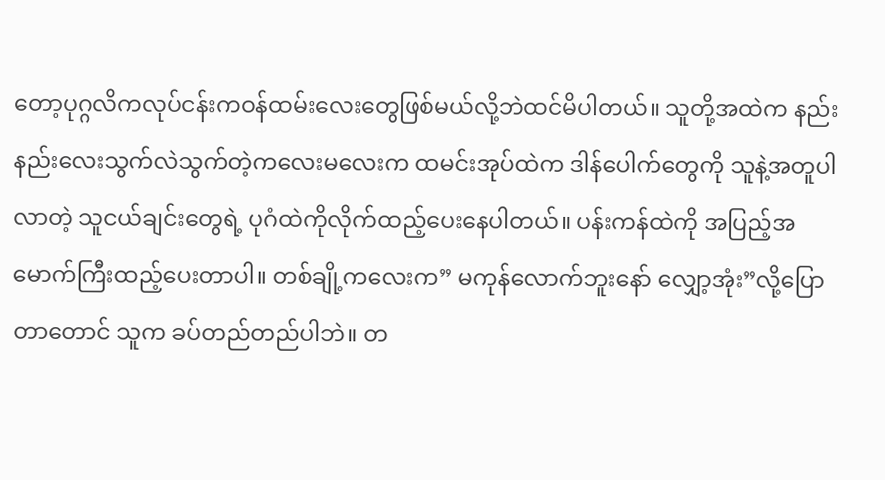တော့ပုဂ္ဂလိကလုပ်ငန်းကဝန်ထမ်းလေးတွေဖြစ်မယ်လို့ဘဲထင်မိပါတယ်။ သူတို့အထဲက နည်းနည်းလေးသွက်လဲသွက်တဲ့ကလေးမလေးက ထမင်းအုပ်ထဲက ဒါန်ပေါက်တွေကို သူနဲ့အတူပါလာတဲ့ သူငယ်ချင်းတွေရဲ့ ပုဂံထဲကိုလိုက်ထည့်ပေးနေပါတယ်။ ပန်းကန်ထဲကို အပြည့်အမောက်ကြီးထည့်ပေးတာပါ။ တစ်ချို့ကလေးက” မကုန်လောက်ဘူးနော် လျှော့အုံး”လို့ပြောတာတောင် သူက ခပ်တည်တည်ပါဘဲ။ တ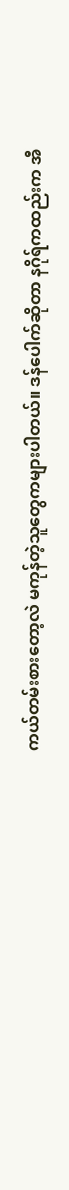ကယ်တမ်းစားတော့လဲ မကုန်တဲ့သူတွေကများပါတယ်။ ဒန်ပေါက်ဆိုတာ နဂိုရ်ကထည်းက အီ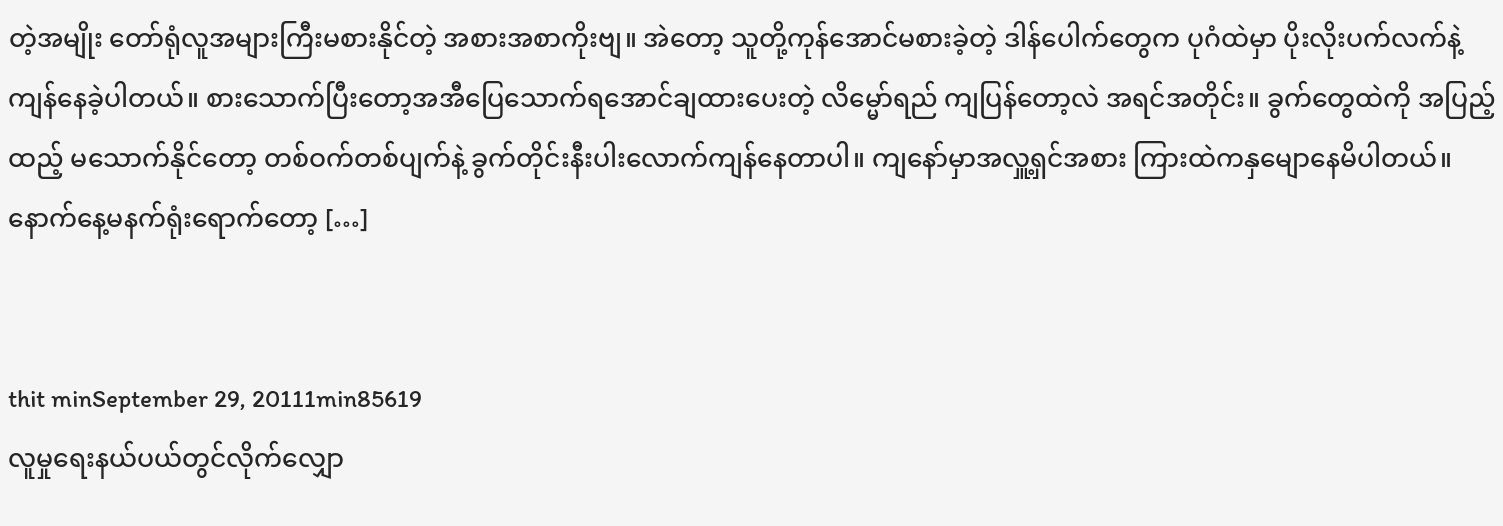တဲ့အမျိုး တော်ရုံလူအများကြီးမစားနိုင်တဲ့ အစားအစာကိုးဗျ။ အဲတော့ သူတို့ကုန်အောင်မစားခဲ့တဲ့ ဒါန်ပေါက်တွေက ပုဂံထဲမှာ ပိုးလိုးပက်လက်နဲ့ကျန်နေခဲ့ပါတယ်။ စားသောက်ပြီးတော့အအီပြေသောက်ရအောင်ချထားပေးတဲ့ လိမ္မော်ရည် ကျပြန်တော့လဲ အရင်အတိုင်း။ ခွက်တွေထဲကို အပြည့်ထည့် မသောက်နိုင်တော့ တစ်ဝက်တစ်ပျက်နဲ့ ခွက်တိုင်းနီးပါးလောက်ကျန်နေတာပါ။ ကျနော်မှာအလှူ့ရှင်အစား ကြားထဲကနှမျောနေမိပါတယ်။ နောက်နေ့မနက်ရုံးရောက်တော့ […]


thit minSeptember 29, 20111min85619
လူမှုရေးနယ်ပယ်တွင်လိုက်လျှော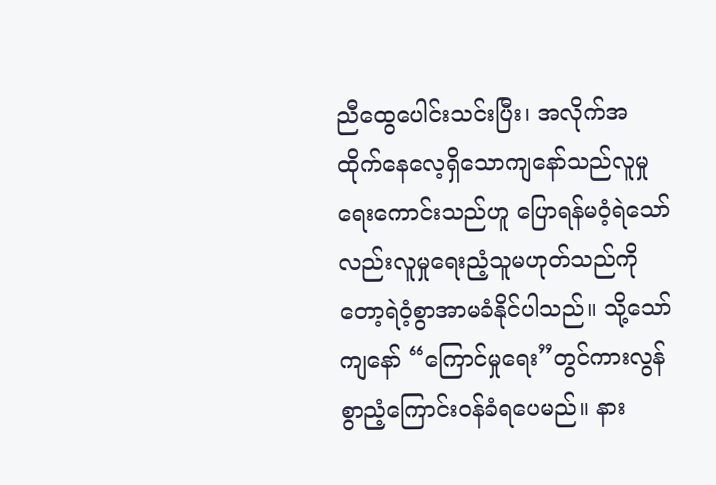ညီထွေပေါင်းသင်းပြီး၊ အလိုက်အထိုက်နေလေ့ရှိသောကျနော်သည်လူမှုရေးကောင်းသည်ဟူ ပြောရန်မဝံ့ရဲသော်လည်းလူမှုရေးညံ့သူမဟုတ်သည်ကိုတော့ရဲဝံ့စွာအာမခံနိုင်ပါသည်။ သို့သော် ကျနော် “ကြောင်မှုရေး”တွင်ကားလွန်စွာညံ့ကြောင်းဝန်ခံရပေမည်။ နား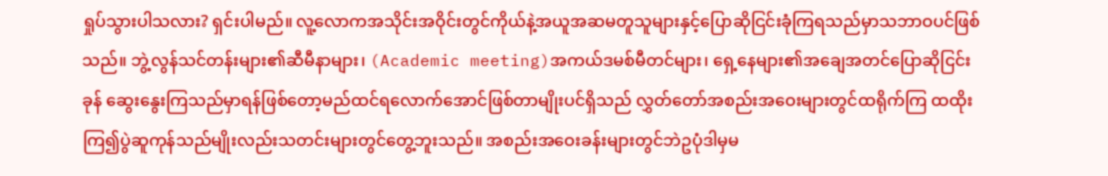ရှုပ်သွားပါသလား? ရှင်းပါမည်။ လူ့လောကအသိုင်းအဝိုင်းတွင်ကိုယ်နဲ့အယူအဆမတူသူများနှင့်ပြောဆိုငြင်းခုံကြရသည်မှာသဘာဝပင်ဖြစ်သည်။ ဘွဲ့လွန်သင်တန်းများ၏ဆီမီနာများ၊ (Academic meeting)အကယ်ဒမစ်မီတင်များ၊ ရှေ့နေများ၏အချေအတင်ပြောဆိုငြင်းခုန် ဆွေးနွေးကြသည်မှာရန်ဖြစ်တော့မည်ထင်ရလောက်အောင်ဖြစ်တာမျိုးပင်ရှိသည် လွှတ်တော်အစည်းအဝေးများတွင်ထရိုက်ကြ ထထိုးကြ၍ပွဲဆူကုန်သည်မျိုးလည်းသတင်းများတွင်တွေ့ဘူးသည်။ အစည်းအဝေးခန်းများတွင်ဘဲဥပုံဒါမှမ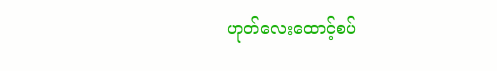ဟုတ်လေးထောင့်စပ်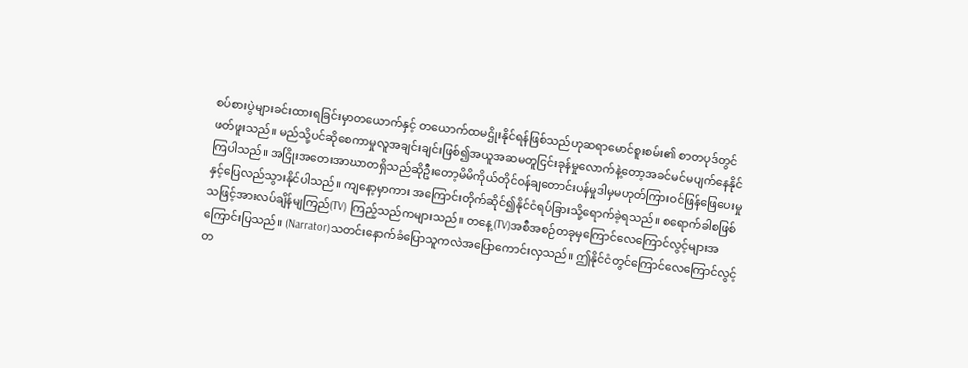စပ်စားပွဲများခင်းထားရခြင်းမှာတယောက်နှင့် တယောက်ထမဌိုးနိုင်ရန်ဖြစ်သည်ဟုဆရာမောင်စူးစမ်း၏ စာတပုဒ်တွင်ဖတ်ဖူးသည်။ မည်သို့ပင်ဆိုစေကာမှုလူအချင်းချင်းဖြစ်၍အယူအဆမတူငြင်းခုန်မှုလောက်နဲ့တော့အခင်မင်မပျက်နေနိုင်ကြပါသည်။ အငြိုးအတေးအာဃာတရှိသည်ဆိုဦးတော့မိမိကိုယ်တိုင်ဝန်ချတောင်းပန်မှုဒါမှမဟုတ်ကြားဝင်ဖြန်ဖြေပေးမှုနှင့်ပြေလည်သွားနိုင်ပါသည်။ ကျနော့မှာကား အကြောင်းတိုက်ဆိုင်၍နိုင်ငံရပ်ခြားသို့ရောက်ခဲ့ရသည်။ စရောက်ခါစဖြစ်သဖြင့်အားလပ်ချိန်မျကြည်(TV) ကြည့်သည်ကများသည်။ တနေ့(TV)အစီအစဉ်တခုမှကြောင်လေကြောင်လွင့်များအ ကြောင်းပြသည်။ (Narrator)သတင်းနောက်ခံပြောသူကလဲအပြောကောင်းလှသည်။ ဤနိုင်ငံတွင်ကြောင်လေကြောင်လွင့်တ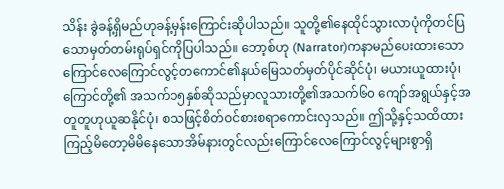သိန်း ခွဲခန့်ရှိမည်ဟုခန့်မှန်းကြောင်းဆိုပါသည်။ သူတို့၏နေထိုင်သွားလာပုံကိုတင်ပြသောမှတ်တမ်းရုပ်ရှင်ကိုပြပါသည်။ ဘော့စ်ဟု (Narrator)ကနာမည်ပေးထားသောကြောင်လေကြောင်လွင့်တကောင်၏နယ်မြေသတ်မှတ်ပိုင်ဆိုင်ပုံ၊ မယားယူထားပုံ၊ ကြောင်တို့၏ အသက်၁၅နှစ်ဆိုသည်မှာလူသားတို့၏အသက်၆၀ ကျော်အရွယ်နှင့်အတူတူဟုယူဆနိုင်ပုံ၊ စသဖြင့်စိတ်ဝင်စားစရာကောင်းလှသည်။ ဤသို့နှင့်သထိထားကြည့်မိတော့မိမိနေသောအိမ်နားတွင်လည်းကြောင်လေကြောင်လွင့်များစွာရှိ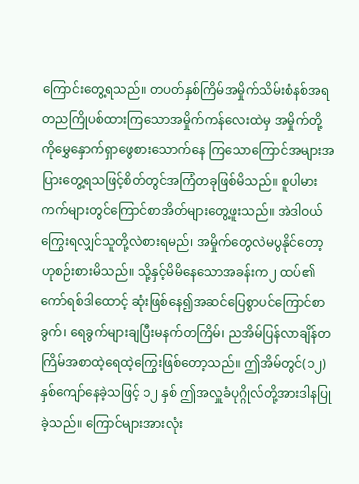ကြောင်းတွေ့ရသည်။ တပတ်နှစ်ကြိမ်အမှိုက်သိမ်းစံနစ်အရတညကြိုပစ်ထားကြသောအမှိုက်ကန်လေးထဲမှ အမှိုက်တို့ကိုမွှေနှောက်ရှာဖွေစားသောက်နေ ကြသောကြောင်အများအပြားတွေ့ရသဖြင့်စိတ်တွင်အကြံတခုဖြစ်မိသည်။ စူပါမားကက်များတွင်ကြောင်စာအိတ်များတွေ့ဖူးသည်။ အဲဒါဝယ်ကြွေးရလျှင်သူတို့လဲစားရမည်၊ အမှိုက်တွေလဲမပွနိုင်တော့ဟုစဉ်းစားမိသည်။ သို့နှင့်မိမိနေသောအခန်းက၂ ထပ်၏ကော်ရစ်ဒါထောင့် ဆုံးဖြစ်နေ၍အဆင်ပြေစွာပင်ကြောင်စာခွက်၊ ရေခွက်များချပြီးမနက်တကြိမ်၊ ညအိမ်ပြန်လာချိန်တကြိမ်အစာထဲ့ရေထဲ့ကြွေးဖြစ်တော့သည်။ ဤအိမ်တွင်(၁၂) နှစ်ကျော်နေခဲ့သဖြင့် ၁၂ နှစ် ဤအလှူခံပုဂ္ဂိုလ်တို့အားဒါနပြုခဲ့သည်။ ကြောင်များအားလုံး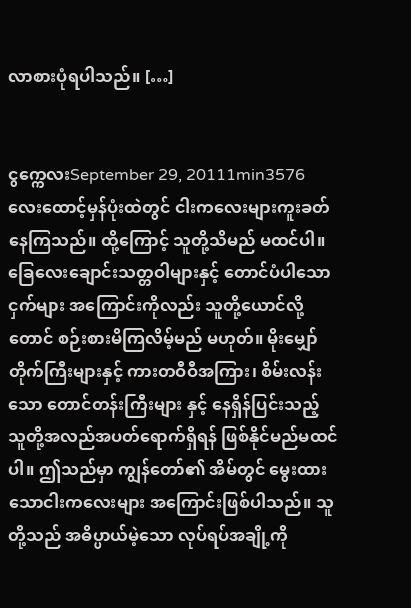လာစားပုံရပါသည်။ […]


ငွက္ကေလးSeptember 29, 20111min3576
လေးထောင့်မှန်ပုံးထဲတွင် ငါးကလေးများကူးခတ်နေကြသည်။ ထို့ကြောင့် သူတို့သိမည် မထင်ပါ။ ခြေလေးချောင်းသတ္တဝါများနှင့် တောင်ပံပါသောငှက်များ အကြောင်းကိုလည်း သူတို့ယောင်လို့တောင် စဉ်းစားမိကြလိမ့်မည် မဟုတ်။ မိုးမျှော်တိုက်ကြီးများနှင့် ကားတဝီဝီအကြား၊ စိမ်းလန်းသော တောင်တန်းကြီးများ နှင့် နေရှိန်ပြင်းသည့် သူတို့အလည်အပတ်ရောက်ရှိရန် ဖြစ်နိုင်မည်မထင်ပါ။ ဤသည်မှာ ကျွန်တော်၏ အိမ်တွင် မွေးထားသောငါးကလေးများ အကြောင်းဖြစ်ပါသည်။ သူတို့သည် အဓိပ္ပာယ်မဲ့သော လုပ်ရပ်အချို့ကို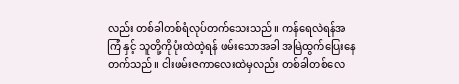လည်း တစ်ခါတစ်ရံလုပ်တက်သေးသည်။ ကန်ရေလဲရန်အကြံ နှင့် သူတို့ကိုပုံးထဲထဲ့ရန် ဖမ်းသောအခါ အမြဲထွက်ပြေးနေတက်သည်။ ငါးဖမ်းဇကာလေးထဲမှလည်း တစ်ခါတစ်လေ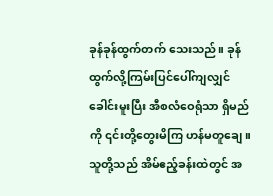ခုန်ခုန်ထွက်တက် သေးသည်။ ခုန်ထွက်လို့ကြမ်းပြင်ပေါ်ကျလျှင် ခေါင်းမူးပြီး အီစလံဝေရုံသာ ရှိမည်ကို ၎င်းတို့တွေးမိကြ ဟန်မတူချေ။ သူတို့သည် အိမ်ဧည့်ခန်းထဲတွင် အ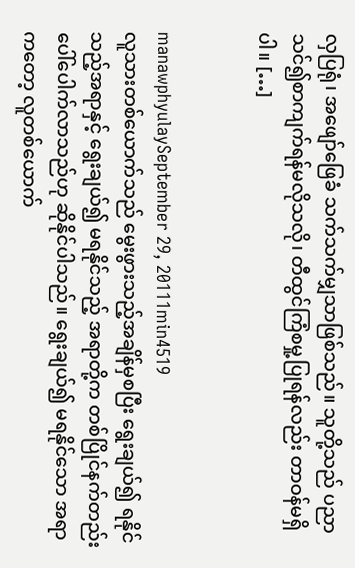လှပြရုံ၊ အဖျော်ဖြေခံ သက်သက်မျှသာဖြစ်သည်။ သူတို့သည် ပညာသင်၍စာကျက်ရန်မလိုသလို၊ တီထွင်ကြံစမှု့ပြုရန်လည်း တာဝန်မရှိပါ။ […]


manawphyulaySeptember 29, 20111min4519
လူသားတစ်ယောက်သည် မွေးဖွားသည့်အချိန်မှစပြီး ရွေးချယ်၍ ရနိုင်သည့်အရာနှင့် ရွေးချယ်၍ မရနိုင်သည့် အရာတို့က တစ်ပြိုင်နက်တည်း ပေါ်ပေါက်လာသည်ဟု ဆိုနိုင်ပါသည်။ ရွေးချယ်၍ မရနိုင်သော အရာကတော့ လူတစ်ယောက်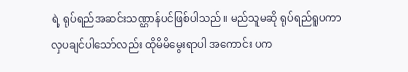ရဲ့ ရုပ်ရည်အဆင်းသဏ္ဌာန်ပင်ဖြစ်ပါသည်။ မည်သူမဆို ရုပ်ရည်ရူပကာ လှပချင်ပါသော်လည်း ထိုမိမိမွေးရာပါ အကောင်း ပက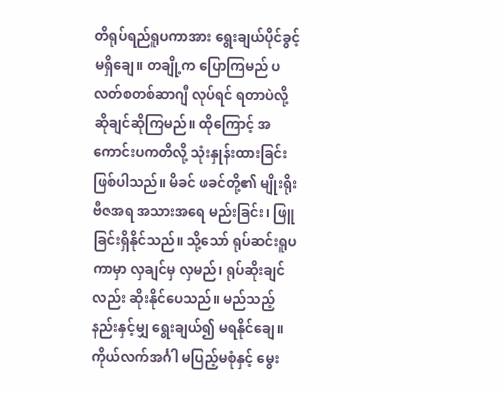တိရုပ်ရည်ရူပကာအား ရွေးချယ်ပိုင်ခွင့်မရှိချေ။ တချို့က ပြောကြမည် ပလတ်စတစ်ဆာဂျီ လုပ်ရင် ရတာပဲလို့ ဆိုချင်ဆိုကြမည်။ ထိုကြောင့် အကောင်းပကတိလို့ သုံးနှုန်းထားခြင်းဖြစ်ပါသည်။ မိခင် ဖခင်တို့၏ မျိုးရိုးဗီဇအရ အသားအရေ မည်းခြင်း၊ ဖြူခြင်းရှိနိုင်သည်။ သို့သော် ရုပ်ဆင်းရူပကာမှာ လှချင်မှ လှမည်၊ ရုပ်ဆိုးချင်လည်း ဆိုးနိုင်ပေသည်။ မည်သည့်နည်းနှင့်မျှ ရွေးချယ်၍ မရနိုင်ချေ။ ကိုယ်လက်အင်္ဂါ မပြည့်မစုံနှင့် မွေး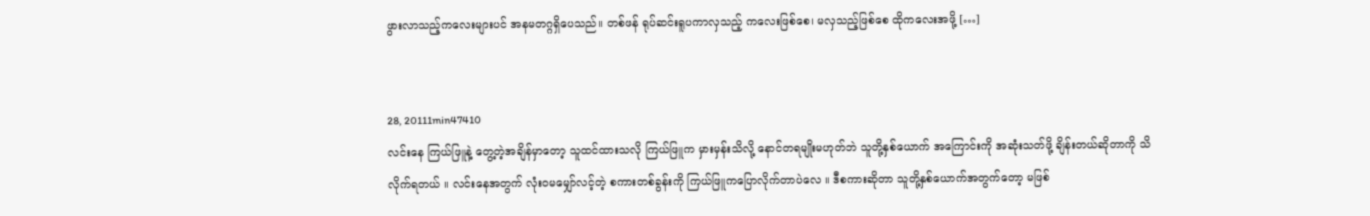ဖွားလာသည့်ကလေးများပင် အနမတဂ္ဂရှိပေသည်။ တစ်ဖန် ရုပ်ဆင်းရူပကာလှသည့် ကလေးဖြစ်စေ၊ မလှသည့်ဖြစ်စေ ထိုကလေးအဖို့ […]


28, 20111min47410
လင်းနေ ကြယ်ဖြူနဲ့ တွေ့တဲ့အချိန်မှာတော့ သူထင်ထားသလို ကြယ်ဖြူက မှားမှန်းသိလို့ နောင်တရမျိုးမဟုတ်ဘဲ သူတို့နှစ်ယောက် အကြောင်းကို အဆုံးသတ်ဖို့ ချိန်းတယ်ဆိုတာကို သိလိုက်ရတယ် ။ လင်းနေအတွက် လုံးဝမမျှော်လင့်တဲ့ စကားတစ်ခွန်းကို ကြယ်ဖြူကပြောလိုက်တာပဲလေ ။ ဒီစကားဆိုတာ သူတို့နှစ်ယောက်အတွက်တော့ မဖြစ်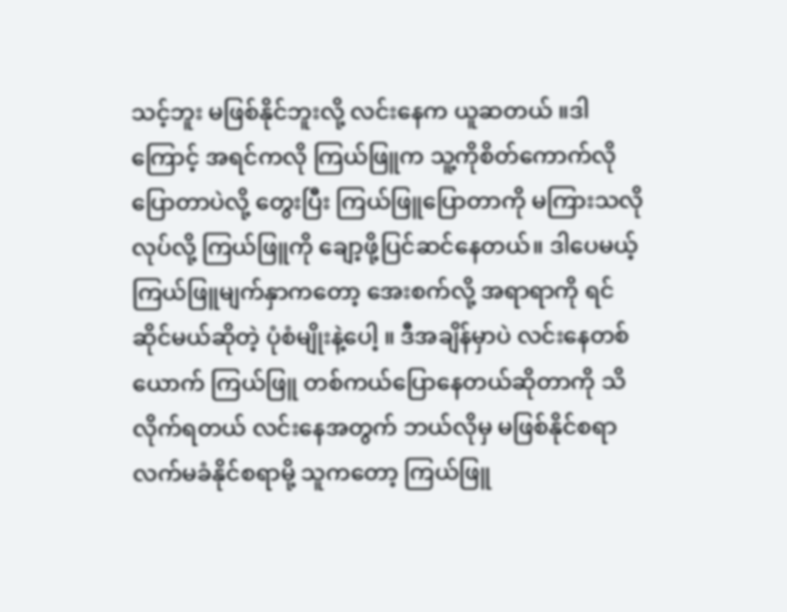သင့်ဘူး မဖြစ်နိုင်ဘူးလို့ လင်းနေက ယူဆတယ် ။ဒါကြောင့် အရင်ကလို ကြယ်ဖြူက သူ့ကိုစိတ်ကောက်လို ပြောတာပဲလို့ တွေးပြီး ကြယ်ဖြူပြောတာကို မကြားသလိုလုပ်လို့ ကြယ်ဖြူကို ချော့ဖို့ပြင်ဆင်နေတယ်။ ဒါပေမယ့် ကြယ်ဖြူမျက်နှာကတော့ အေးစက်လို့ အရာရာကို ရင်ဆိုင်မယ်ဆိုတဲ့ ပုံစံမျိုးနဲ့ပေါ့ ။ ဒီအချိန်မှာပဲ လင်းနေတစ်ယောက် ကြယ်ဖြူ တစ်ကယ်ပြောနေတယ်ဆိုတာကို သိလိုက်ရတယ် လင်းနေအတွက် ဘယ်လိုမှ မဖြစ်နိုင်စရာ လက်မခံနိုင်စရာမို့ သူကတော့ ကြယ်ဖြူ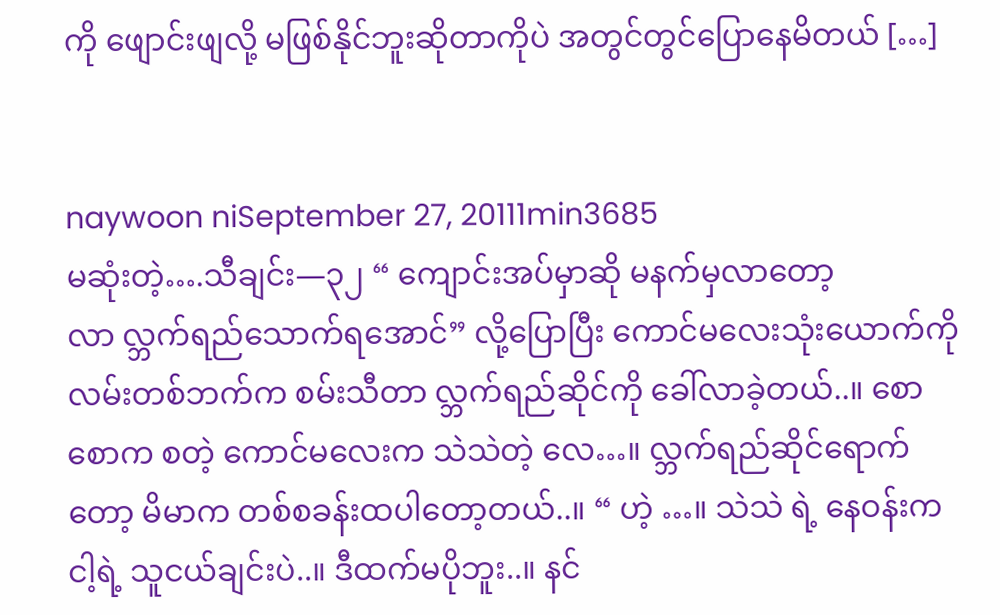ကို ဖျောင်းဖျလို့ မဖြစ်နိုင်ဘူးဆိုတာကိုပဲ အတွင်တွင်ပြောနေမိတယ် […]


naywoon niSeptember 27, 20111min3685
မဆုံးတဲ့….သီချင်း—၃၂ “ ကျောင်းအပ်မှာဆို မနက်မှလာတော့ လာ လ္ဘက်ရည်သောက်ရအောင်” လို့ပြောပြီး ကောင်မလေးသုံးယောက်ကို လမ်းတစ်ဘက်က စမ်းသီတာ လ္ဘက်ရည်ဆိုင်ကို ခေါ်လာခဲ့တယ်..။ စောစောက စတဲ့ ကောင်မလေးက သဲသဲတဲ့ လေ…။ လ္ဘက်ရည်ဆိုင်ရောက်တော့ မိမာက တစ်စခန်းထပါတော့တယ်..။ “ ဟဲ့ …။ သဲသဲ ရဲ့ နေဝန်းက ငါ့ရဲ့ သူငယ်ချင်းပဲ..။ ဒီထက်မပိုဘူး..။ နင်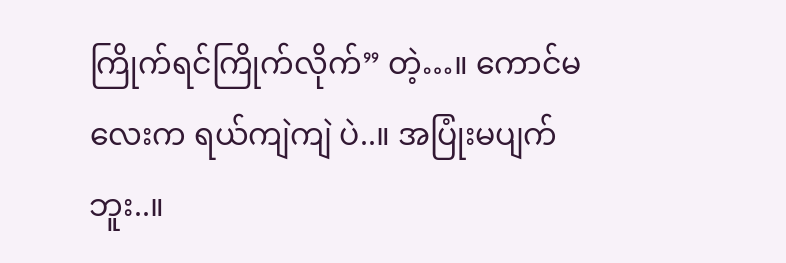ကြိုက်ရင်ကြိုက်လိုက်” တဲ့…။ ကောင်မလေးက ရယ်ကျဲကျဲ ပဲ..။ အပြုံးမပျက်ဘူး..။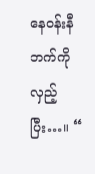နေဝန်းနီ ဘက်ကိုလှည့်ပြီး…။ “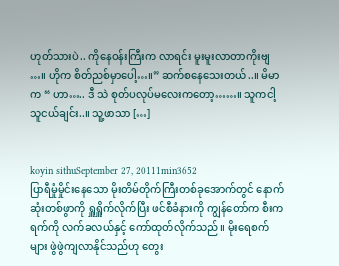ဟုတ်သားပဲ.. ကိုနေဝန်းကြီးက လာရင်း မူးမူးလာတာကိုးဗျ …။ ဟိုက စိတ်ညစ်မှာပေါ့…။” ဆက်စနေသေးတယ်..။ မိမာက “ ဟာ….. ဒီ သဲ စုတ်ပလုပ်မလေးကတော့……။ သူကငါ့ သူငယ်ချင်း..။ သူ့ဖာသာ […]


koyin sithuSeptember 27, 20111min3652
ပြာရီမှုံမှိုင်းနေသော မိုးတိမ်တိုက်ကြီးတစ်ခုအောက်တွင် နောက်ဆုံးတစ်ဖွာကို ရှူရှိူက်လိုက်ပြီး ဖင်စီခံနားကို ကျွန်တော်က စီးကရက်ကို လက်ခလယ်နှင့် ကော်ထုတ်လိုက်သည်။ မိုးရေစက်များ ဖွဲဖွဲကျလာနိုင်သည်ဟု တွေး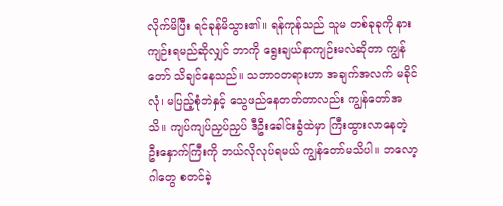လိုက်မိပြီး ရင်ခုန်မိသွား၏။ ရန်ကုန်သည် သူမ တစ်ခုခုကို နားကျဉ်းရမည်ဆိုလျှင် ဘာကို ရွေးချယ်နာကျဉ်းမလဲဆိုတာ ကျွန်တော် သိချင်နေသည်။ သဘာဝတရားဟာ အချက်အလက် မခိုင်လုံ၊ မပြည့်စုံဘဲနှင့် သွေဖည်နေတတ်တာလည်း ကျွန်တော်အသိ။ ကျပ်ကျပ်ညှပ်ညှပ် ဒီဦးခေါင်းခွံထဲမှာ ကြီးထွားလာနေတဲ့ ဦးနှောက်ကြီးကို ဘယ်လိုလုပ်ရမယ် ကျွန်တော်မသိပါ။ ဘလော့ဂါတွေ စတင်ခဲ့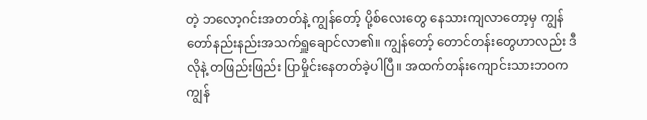တဲ့ ဘလော့ဂင်းအတတ်နဲ့ ကျွန်တော့် ပို့စ်လေးတွေ နေသားကျလာတော့မှ ကျွန်တော်နည်းနည်းအသက်ရှူချောင်လာ၏။ ကျွန်တော့် တောင်တန်းတွေဟာလည်း ဒီလိုနဲ့ တဖြည်းဖြည်း ပြာမှိုင်းနေတတ်ခဲ့ပါပြီ။ အထက်တန်းကျောင်းသားဘဝက ကျွန်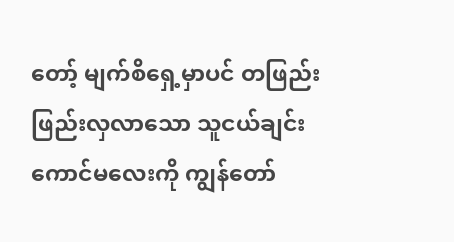တော့် မျက်စိရှေ့မှာပင် တဖြည်းဖြည်းလှလာသော သူငယ်ချင်း ကောင်မလေးကို ကျွန်တော်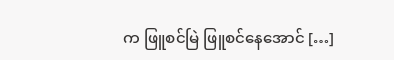က ဖြူစင်မြဲ ဖြူစင်နေအောင် […]